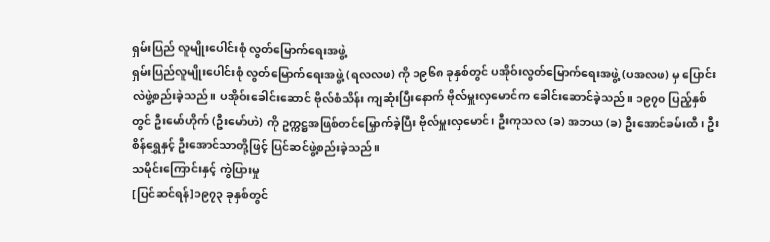ရှမ်းပြည် လူမျိုးပေါင်းစုံ လွတ်မြောက်ရေးအဖွဲ့
ရှမ်းပြည်လူမျိုးပေါင်းစုံ လွတ်မြောက်ရေးအဖွဲ့ (ရလလဖ) ကို ၁၉၆၈ ခုနှစ်တွင် ပအိုဝ်းလွတ်မြောက်ရေးအဖွဲ့ (ပအလဖ) မှ ပြောင်းလဲဖွဲ့စည်းခဲ့သည်။ ပအိုဝ်းခေါင်းဆောင် ဗိုလ်စံသိန်း ကျဆုံးပြီးနောက် ဗိုလ်မှူးလှမောင်က ခေါင်းဆောင်ခဲ့သည်။ ၁၉၇၀ ပြည့်နှစ်တွင် ဦးမော်ဟိုက် (ဦးမော်ဟဲ) ကို ဥက္ကဋ္ဌအဖြစ်တင်မြှောက်ခဲ့ပြီး ဗိုလ်မှူးလှမောင်၊ ဦးကုသလ (ခ) အဘယ (ခ) ဦးအောင်ခမ်းထီ၊ ဦးစိန်ရွှေနှင့် ဦးအောင်သာတို့ဖြင့် ပြင်ဆင်ဖွဲ့စည်းခဲ့သည်။
သမိုင်းကြောင်းနှင့် ကွဲပြားမှု
[ပြင်ဆင်ရန်]၁၉၇၃ ခုနှစ်တွင်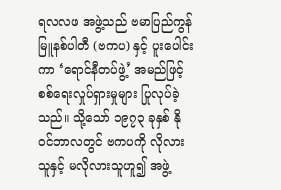ရလလဖ အဖွဲ့သည် ဗမာပြည်ကွန်မြူနစ်ပါတီ (ဗကပ) နှင့် ပူးပေါင်းကာ ‘ရောင်နီတပ်ဖွဲ့’ အမည်ဖြင့် စစ်ရေးလှုပ်ရှားမှုများ ပြုလုပ်ခဲ့သည်။ သို့သော် ၁၉၇၃ ခုနှစ် နိုဝင်ဘာလတွင် ဗကပကို လိုလားသူနှင့် မလိုလားသူဟူ၍ အဖွဲ့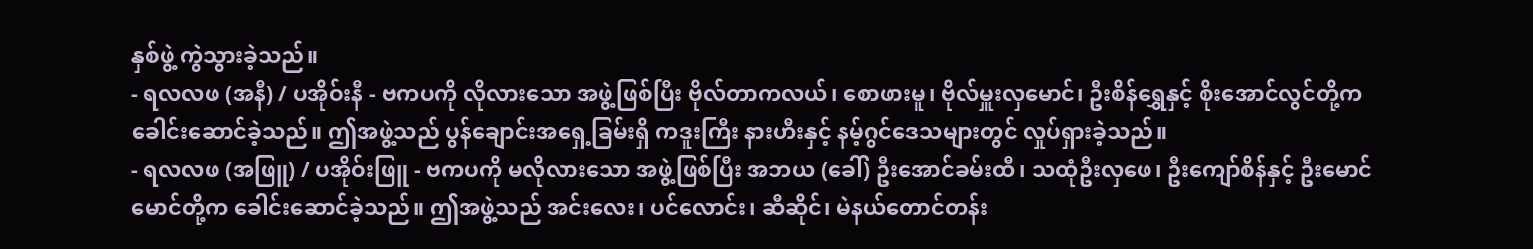နှစ်ဖွဲ့ ကွဲသွားခဲ့သည်။
- ရလလဖ (အနီ) / ပအိုဝ်းနီ - ဗကပကို လိုလားသော အဖွဲ့ဖြစ်ပြီး ဗိုလ်တာကလယ်၊ စောဖားမူ၊ ဗိုလ်မှူးလှမောင်၊ ဦးစိန်ရွှေနှင့် စိုးအောင်လွင်တို့က ခေါင်းဆောင်ခဲ့သည်။ ဤအဖွဲ့သည် ပွန်ချောင်းအရှေ့ခြမ်းရှိ ကဒူးကြီး နားဟီးနှင့် နမ့်ဂွင်ဒေသများတွင် လှုပ်ရှားခဲ့သည်။
- ရလလဖ (အဖြူ) / ပအိုဝ်းဖြူ - ဗကပကို မလိုလားသော အဖွဲ့ဖြစ်ပြီး အဘယ (ခေါ်) ဦးအောင်ခမ်းထီ၊ သထုံဦးလှဖေ၊ ဦးကျော်စိန်နှင့် ဦးမောင်မောင်တို့က ခေါင်းဆောင်ခဲ့သည်။ ဤအဖွဲ့သည် အင်းလေး၊ ပင်လောင်း၊ ဆီဆိုင်၊ မဲနယ်တောင်တန်း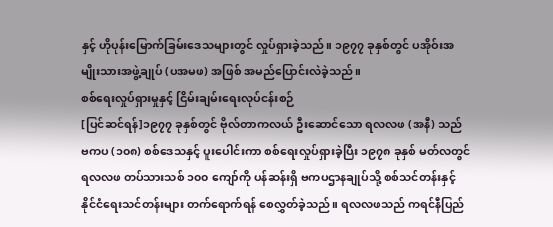နှင့် ဟိုပုန်းမြောက်ခြမ်းဒေသများတွင် လှုပ်ရှားခဲ့သည်။ ၁၉၇၇ ခုနှစ်တွင် ပအိုဝ်းအမျိုးသားအဖွဲ့ချုပ် (ပအမဖ) အဖြစ် အမည်ပြောင်းလဲခဲ့သည်။
စစ်ရေးလှုပ်ရှားမှုနှင့် ငြိမ်းချမ်းရေးလုပ်ငန်းစဉ်
[ပြင်ဆင်ရန်]၁၉၇၇ ခုနှစ်တွင် ဗိုလ်တာကလယ် ဦးဆောင်သော ရလလဖ (အနီ) သည် ဗကပ (၁၀၈) စစ်ဒေသနှင့် ပူးပေါင်းကာ စစ်ရေးလှုပ်ရှားခဲ့ပြီး ၁၉၇၈ ခုနှစ် မတ်လတွင် ရလလဖ တပ်သားသစ် ၁၀၀ ကျော်ကို ပန်ဆန်းရှိ ဗကပဌာနချုပ်သို့ စစ်သင်တန်းနှင့် နိုင်ငံရေးသင်တန်းများ တက်ရောက်ရန် စေလွှတ်ခဲ့သည်။ ရလလဖသည် ကရင်နီပြည်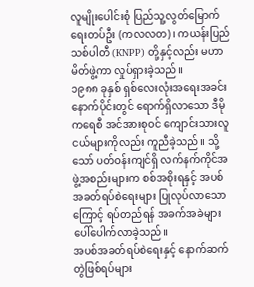လူမျိုးပေါင်းစုံ ပြည်သူ့လွတ်မြောက်ရေးတပ်ဦး (ကလလတ)၊ ကယန်းပြည်သစ်ပါတီ (KNPP) တို့နှင့်လည်း မဟာမိတ်ဖွဲ့ကာ လှုပ်ရှားခဲ့သည်။
၁၉၈၈ ခုနှစ် ရှစ်လေးလုံးအရေးအခင်းနောက်ပိုင်းတွင် ရောက်ရှိလာသော ဒီမိုကရေစီ အင်အားစုဝင် ကျောင်းသားလူငယ်များကိုလည်း ကူညီခဲ့သည်။ သို့သော် ပတ်ဝန်းကျင်ရှိ လက်နက်ကိုင်အဖွဲ့အစည်းများက စစ်အစိုးရနှင့် အပစ်အခတ်ရပ်စဲရေးများ ပြုလုပ်လာသောကြောင့် ရပ်တည်ရန် အခက်အခဲများ ပေါ်ပေါက်လာခဲ့သည်။
အပစ်အခတ်ရပ်စဲရေးနှင့် နောက်ဆက်တွဲဖြစ်ရပ်များ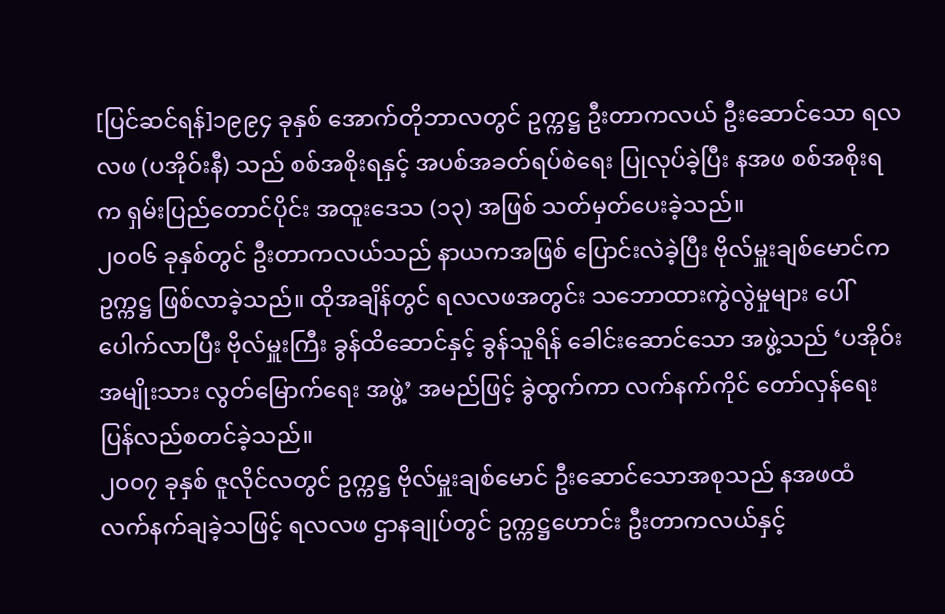[ပြင်ဆင်ရန်]၁၉၉၄ ခုနှစ် အောက်တိုဘာလတွင် ဥက္ကဋ္ဌ ဦးတာကလယ် ဦးဆောင်သော ရလလဖ (ပအိုဝ်းနီ) သည် စစ်အစိုးရနှင့် အပစ်အခတ်ရပ်စဲရေး ပြုလုပ်ခဲ့ပြီး နအဖ စစ်အစိုးရက ရှမ်းပြည်တောင်ပိုင်း အထူးဒေသ (၁၃) အဖြစ် သတ်မှတ်ပေးခဲ့သည်။
၂၀၀၆ ခုနှစ်တွင် ဦးတာကလယ်သည် နာယကအဖြစ် ပြောင်းလဲခဲ့ပြီး ဗိုလ်မှူးချစ်မောင်က ဥက္ကဋ္ဌ ဖြစ်လာခဲ့သည်။ ထိုအချိန်တွင် ရလလဖအတွင်း သဘောထားကွဲလွဲမှုများ ပေါ်ပေါက်လာပြီး ဗိုလ်မှူးကြီး ခွန်ထိဆောင်နှင့် ခွန်သူရိန် ခေါင်းဆောင်သော အဖွဲ့သည် ‘ပအိုဝ်းအမျိုးသား လွတ်မြောက်ရေး အဖွဲ့’ အမည်ဖြင့် ခွဲထွက်ကာ လက်နက်ကိုင် တော်လှန်ရေး ပြန်လည်စတင်ခဲ့သည်။
၂၀၀၇ ခုနှစ် ဇူလိုင်လတွင် ဥက္ကဋ္ဌ ဗိုလ်မှူးချစ်မောင် ဦးဆောင်သောအစုသည် နအဖထံ လက်နက်ချခဲ့သဖြင့် ရလလဖ ဌာနချုပ်တွင် ဥက္ကဋ္ဌဟောင်း ဦးတာကလယ်နှင့်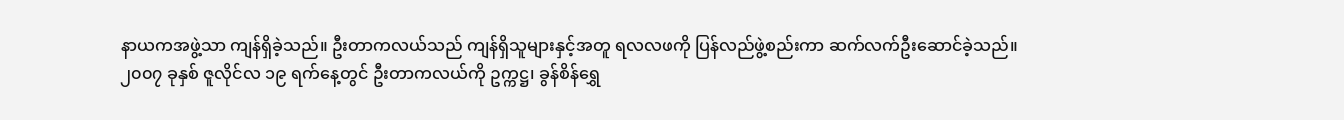နာယကအဖွဲ့သာ ကျန်ရှိခဲ့သည်။ ဦးတာကလယ်သည် ကျန်ရှိသူများနှင့်အတူ ရလလဖကို ပြန်လည်ဖွဲ့စည်းကာ ဆက်လက်ဦးဆောင်ခဲ့သည်။
၂၀၀၇ ခုနှစ် ဇူလိုင်လ ၁၉ ရက်နေ့တွင် ဦးတာကလယ်ကို ဥက္ကဋ္ဌ၊ ခွန်စိန်ရွှေ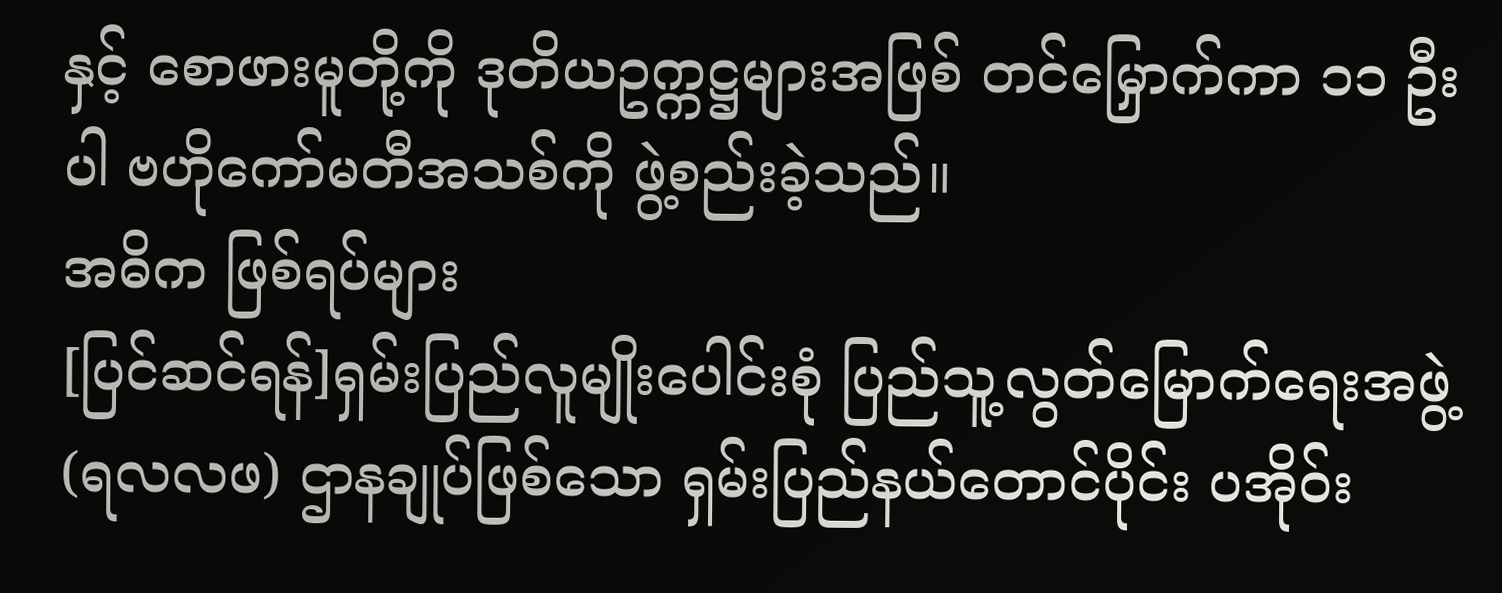နှင့် စောဖားမူတို့ကို ဒုတိယဥက္ကဋ္ဌများအဖြစ် တင်မြှောက်ကာ ၁၁ ဦးပါ ဗဟိုကော်မတီအသစ်ကို ဖွဲ့စည်းခဲ့သည်။
အဓိက ဖြစ်ရပ်များ
[ပြင်ဆင်ရန်]ရှမ်းပြည်လူမျိုးပေါင်းစုံ ပြည်သူ့လွတ်မြောက်ရေးအဖွဲ့ (ရလလဖ) ဌာနချုပ်ဖြစ်သော ရှမ်းပြည်နယ်တောင်ပိုင်း ပအိုဝ်း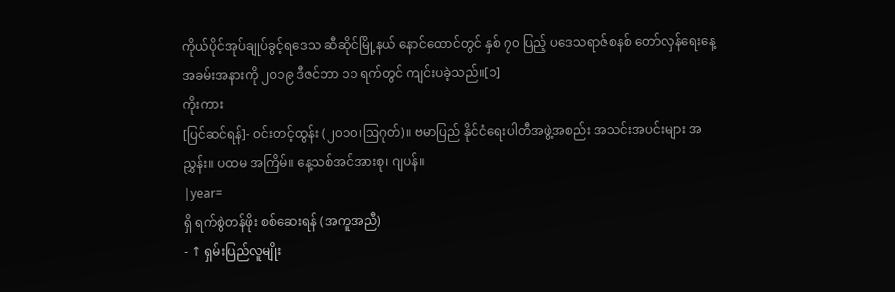ကိုယ်ပိုင်အုပ်ချုပ်ခွင့်ရဒေသ ဆီဆိုင်မြို့နယ် နောင်ထောင်တွင် နှစ် ၇၀ ပြည့် ပဒေသရာဇ်စနစ် တော်လှန်ရေးနေ့ အခမ်းအနားကို ၂၀၁၉ ဒီဇင်ဘာ ၁၁ ရက်တွင် ကျင်းပခဲ့သည်။[၁]
ကိုးကား
[ပြင်ဆင်ရန်]- ဝင်းတင့်ထွန်း (၂၀၁၀၊ဩဂုတ်)။ ဗမာပြည် နိုင်ငံရေးပါတီအဖွဲ့အစည်း အသင်းအပင်းများ အညွှန်း။ ပထမ အကြိမ်။ နေ့သစ်အင်အားစု၊ ဂျပန်။
|year=
ရှိ ရက်စွဲတန်ဖိုး စစ်ဆေးရန် (အကူအညီ)
- ↑ ရှမ်းပြည်လူမျိုး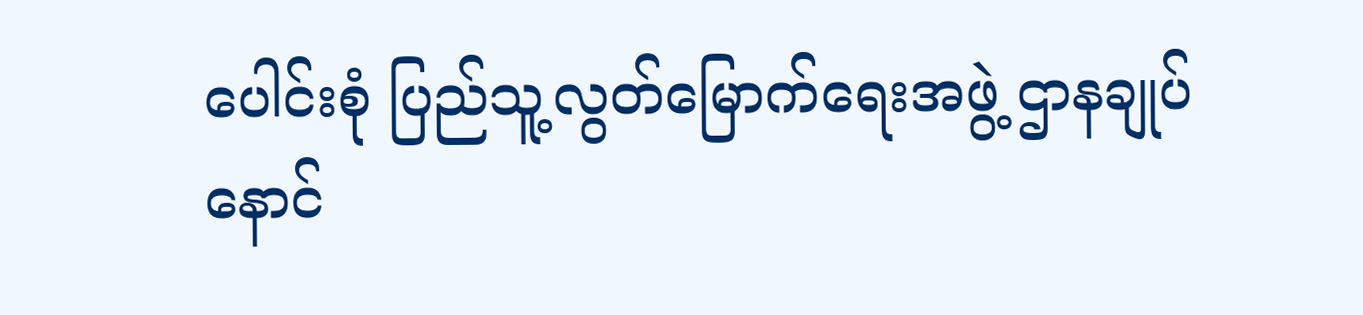ပေါင်းစုံ ပြည်သူ့လွတ်မြောက်ရေးအဖွဲ့ ဌာနချုပ် နောင်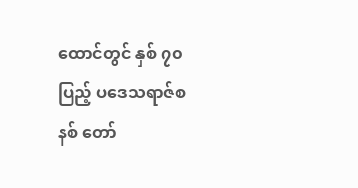ထောင်တွင် နှစ် ၇၀ ပြည့် ပဒေသရာဇ်စနစ် တော်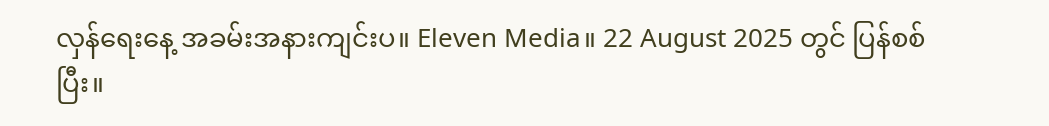လှန်ရေးနေ့ အခမ်းအနားကျင်းပ။ Eleven Media။ 22 August 2025 တွင် ပြန်စစ်ပြီး။